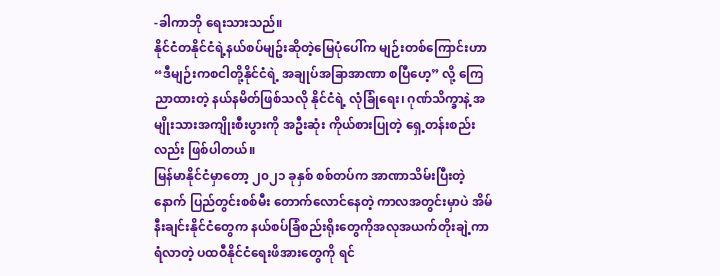-ခါကာဘို ရေးသားသည်။
နိုင်ငံတနိုင်ငံရဲ့နယ်စပ်မျဥ်းဆိုတဲ့မြေပုံပေါ်က မျဉ်းတစ်ကြောင်းဟာ“ဒီမျဉ်းကစငါတို့နိုင်ငံရဲ့ အချုပ်အခြာအာဏာ စပြီဟေ့” လို့ ကြေညာထားတဲ့ နယ်နမိတ်ဖြစ်သလို နိုင်ငံရဲ့ လုံခြုံရေး၊ ဂုဏ်သိက္ခာနဲ့ အမျိုးသားအကျိုးစီးပွားကို အဦးဆုံး ကိုယ်စားပြုတဲ့ ရှေ့တန်းစည်းလည်း ဖြစ်ပါတယ်။
မြန်မာနိုင်ငံမှာတော့ ၂၀၂၁ ခုနှစ် စစ်တပ်က အာဏာသိမ်းပြီးတဲ့နောက် ပြည်တွင်းစစ်မီး တောက်လောင်နေတဲ့ ကာလအတွင်းမှာပဲ အိမ်နီးချင်းနိုင်ငံတွေက နယ်စပ်ခြံစည်းရိုးတွေကိုအလုအယက်တိုးချဲ့ကာရံလာတဲ့ ပထဝီနိုင်ငံရေးဖိအားတွေကို ရင်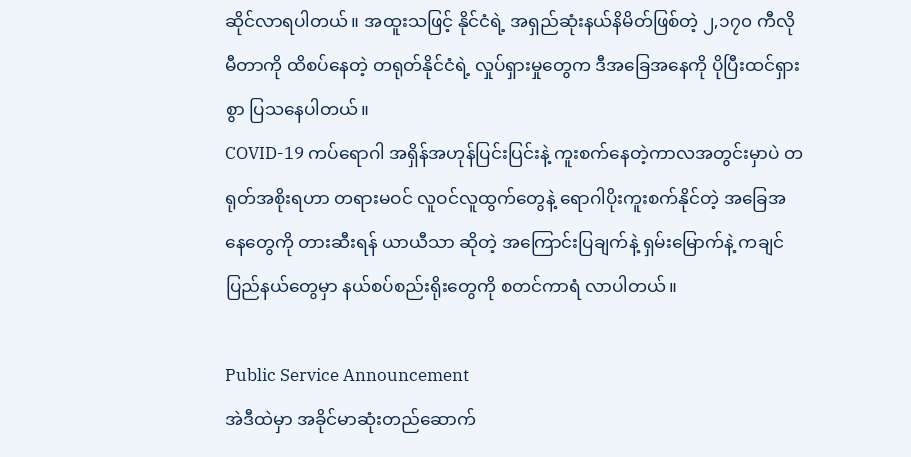ဆိုင်လာရပါတယ်။ အထူးသဖြင့် နိုင်ငံရဲ့ အရှည်ဆုံးနယ်နိမိတ်ဖြစ်တဲ့ ၂,၁၇၀ ကီလိုမီတာကို ထိစပ်နေတဲ့ တရုတ်နိုင်ငံရဲ့ လှုပ်ရှားမှုတွေက ဒီအခြေအနေကို ပိုပြီးထင်ရှားစွာ ပြသနေပါတယ်။
COVID-19 ကပ်ရောဂါ အရှိန်အဟုန်ပြင်းပြင်းနဲ့ ကူးစက်နေတဲ့ကာလအတွင်းမှာပဲ တရုတ်အစိုးရဟာ တရားမဝင် လူဝင်လူထွက်တွေနဲ့ ရောဂါပိုးကူးစက်နိုင်တဲ့ အခြေအနေတွေကို တားဆီးရန် ယာယီသာ ဆိုတဲ့ အကြောင်းပြချက်နဲ့ ရှမ်းမြောက်နဲ့ ကချင်ပြည်နယ်တွေမှာ နယ်စပ်စည်းရိုးတွေကို စတင်ကာရံ လာပါတယ်။

Public Service Announcement
အဲဒီထဲမှာ အခိုင်မာဆုံးတည်ဆောက်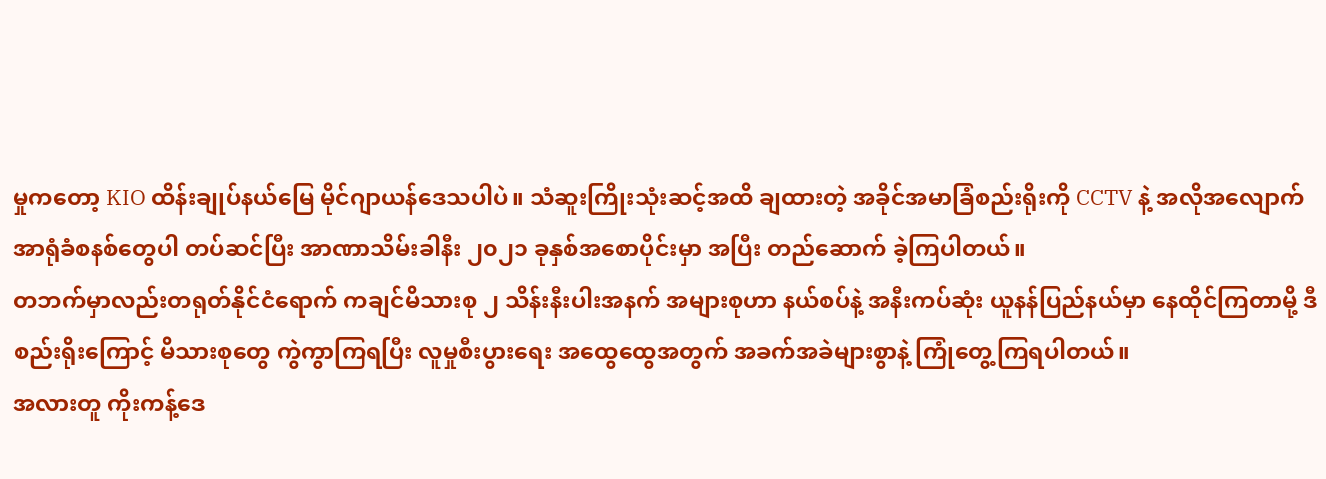မှုကတော့ KIO ထိန်းချုပ်နယ်မြေ မိုင်ဂျာယန်ဒေသပါပဲ။ သံဆူးကြိုးသုံးဆင့်အထိ ချထားတဲ့ အခိုင်အမာခြံစည်းရိုးကို CCTV နဲ့ အလိုအလျောက် အာရုံခံစနစ်တွေပါ တပ်ဆင်ပြီး အာဏာသိမ်းခါနီး ၂၀၂၁ ခုနှစ်အစောပိုင်းမှာ အပြီး တည်ဆောက် ခဲ့ကြပါတယ်။
တဘက်မှာလည်းတရုတ်နိုင်ငံရောက် ကချင်မိသားစု ၂ သိန်းနီးပါးအနက် အများစုဟာ နယ်စပ်နဲ့ အနီးကပ်ဆုံး ယူနန်ပြည်နယ်မှာ နေထိုင်ကြတာမို့ ဒီစည်းရိုးကြောင့် မိသားစုတွေ ကွဲကွာကြရပြီး လူမှုစီးပွားရေး အထွေထွေအတွက် အခက်အခဲများစွာနဲ့ ကြုံတွေ့ကြရပါတယ်။
အလားတူ ကိုးကန့်ဒေ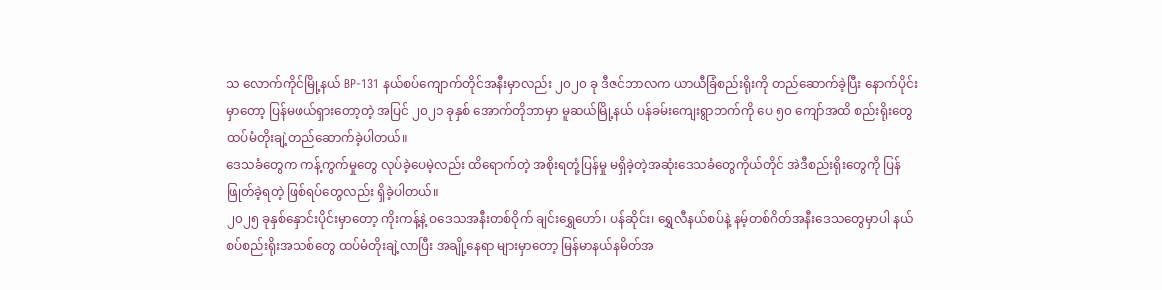သ လောက်ကိုင်မြို့နယ် BP-131 နယ်စပ်ကျောက်တိုင်အနီးမှာလည်း ၂၀၂၀ ခု ဒီဇင်ဘာလက ယာယီခြံစည်းရိုးကို တည်ဆောက်ခဲ့ပြီး နောက်ပိုင်းမှာတော့ ပြန်မဖယ်ရှားတော့တဲ့ အပြင် ၂၀၂၁ ခုနှစ် အောက်တိုဘာမှာ မူဆယ်မြို့နယ် ပန်ခမ်းကျေးရွာဘက်ကို ပေ ၅၀ ကျော်အထိ စည်းရိုးတွေ ထပ်မံတိုးချဲ့တည်ဆောက်ခဲ့ပါတယ်။
ဒေသခံတွေက ကန့်ကွက်မှုတွေ လုပ်ခဲ့ပေမဲ့လည်း ထိရောက်တဲ့ အစိုးရတုံ့ပြန်မှု မရှိခဲ့တဲ့အဆုံးဒေသခံတွေကိုယ်တိုင် အဲဒီစည်းရိုးတွေကို ပြန်ဖြုတ်ခဲ့ရတဲ့ ဖြစ်ရပ်တွေလည်း ရှိခဲ့ပါတယ်။
၂၀၂၅ ခုနှစ်နှောင်းပိုင်းမှာတော့ ကိုးကန့်နဲ့ ဝဒေသအနီးတစ်ဝိုက် ချင်းရွှေဟော်၊ ပန်ဆိုင်း၊ ရွှေလီနယ်စပ်နဲ့ နမ့်တစ်ဂိတ်အနီးဒေသတွေမှာပါ နယ်စပ်စည်းရိုးအသစ်တွေ ထပ်မံတိုးချဲ့လာပြီး အချို့နေရာ များမှာတော့ မြန်မာနယ်နမိတ်အ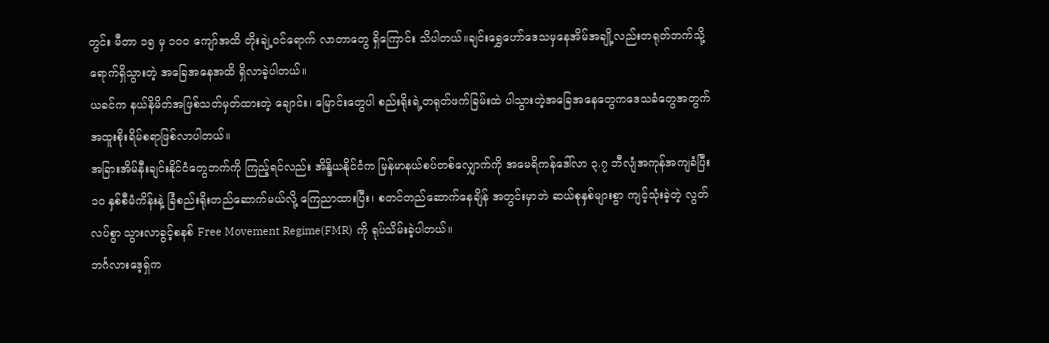တွင်း မီတာ ၁၅ မှ ၁၀၀ ကျော်အထိ တိုးချဲ့ဝင်ရောက် လာတာတွေ ရှိကြောင်း သိပါတယ်။ချင်းရွှေဟော်ဒေသမှနေအိမ်အချို့လည်းတရုတ်ဘက်သို့ရောက်ရှိသွားတဲ့ အခြေအနေအထိ ရှိလာခဲ့ပါတယ်။
ယခင်က နယ်နိမိတ်အဖြစ်သတ်မှတ်ထားတဲ့ ချောင်း၊ မြောင်းတွေပါ စည်းရိုးရဲ့တရုတ်ဖက်ခြမ်းထဲ ပါသွားတဲ့အခြေအနေတွေကဒေသခံတွေအတွက်အထူးစိုးရိမ်စရာဖြစ်လာပါတယ်။
အခြားအိမ်နီးချင်းနိုင်ငံတွေဘက်ကို ကြည့်ရင်လည်း အိန္ဒိယနိုင်ငံက မြန်မာနယ်စပ်တစ်လျှောက်ကို အမေရိကန်ဒေါ်လာ ၃.၇ ဘီလျံအကုန်အကျခံပြီး ၁၀ နှစ်စီမံကိန်းနဲ့ ခြံစည်းရိုးတည်ဆောက်မယ်လို့ ကြေညာထားပြီး၊ စတင်တည်ဆောက်နေချိန် အတွင်းမှာဘဲ ဆယ်စုနှစ်များစွာ ကျင့်သုံးခဲ့တဲ့ လွတ်လပ်စွာ သွားလာခွင့်စနစ် Free Movement Regime(FMR) ကို ရုပ်သိမ်းခဲ့ပါတယ်။
ဘင်္ဂလားဒေ့ရှ်က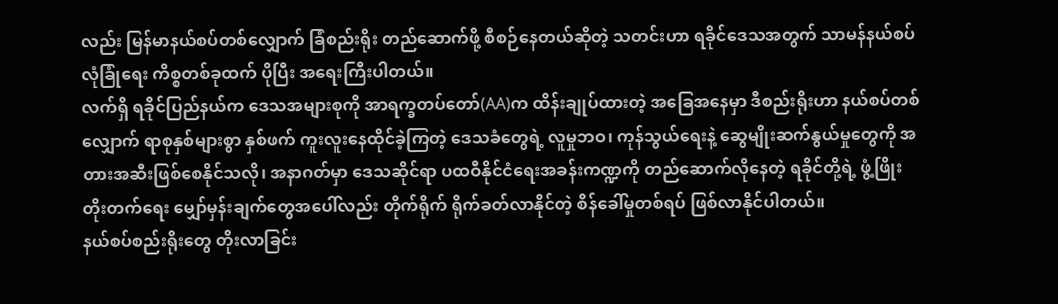လည်း မြန်မာနယ်စပ်တစ်လျှောက် ခြံစည်းရိုး တည်ဆောက်ဖို့ စီစဉ်နေတယ်ဆိုတဲ့ သတင်းဟာ ရခိုင်ဒေသအတွက် သာမန်နယ်စပ်လုံခြုံရေး ကိစ္စတစ်ခုထက် ပိုပြီး အရေးကြီးပါတယ်။
လက်ရှိ ရခိုင်ပြည်နယ်က ဒေသအများစုကို အာရက္ခတပ်တော်(AA)က ထိန်းချုပ်ထားတဲ့ အခြေအနေမှာ ဒီစည်းရိုးဟာ နယ်စပ်တစ်လျှောက် ရာစုနှစ်များစွာ နှစ်ဖက် ကူးလူးနေထိုင်ခဲ့ကြတဲ့ ဒေသခံတွေရဲ့ လူမှုဘဝ၊ ကုန်သွယ်ရေးနဲ့ ဆွေမျိုးဆက်နွယ်မှုတွေကို အတားအဆီးဖြစ်စေနိုင်သလို၊ အနာဂတ်မှာ ဒေသဆိုင်ရာ ပထဝီနိုင်ငံရေးအခန်းကဏ္ဍကို တည်ဆောက်လိုနေတဲ့ ရခိုင်တို့ရဲ့ ဖွံ့ဖြိုးတိုးတက်ရေး မျှော်မှန်းချက်တွေအပေါ်လည်း တိုက်ရိုက် ရိုက်ခတ်လာနိုင်တဲ့ စိန်ခေါ်မှုတစ်ရပ် ဖြစ်လာနိုင်ပါတယ်။
နယ်စပ်စည်းရိုးတွေ တိုးလာခြင်း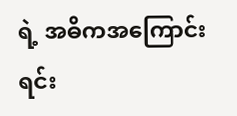ရဲ့ အဓိကအကြောင်းရင်း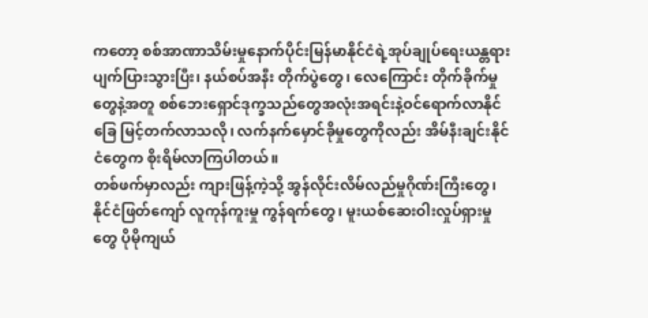ကတော့ စစ်အာဏာသိမ်းမှုနောက်ပိုင်းမြန်မာနိုင်ငံရဲ့အုပ်ချုပ်ရေးယန္တရား ပျက်ပြားသွားပြီး၊ နယ်စပ်အနီး တိုက်ပွဲတွေ၊ လေကြောင်း တိုက်ခိုက်မှုတွေနဲ့အတူ စစ်ဘေးရှောင်ဒုက္ခသည်တွေအလုံးအရင်းနဲ့ဝင်ရောက်လာနိုင်ခြေ မြင့်တက်လာသလို၊ လက်နက်မှောင်ခိုမှုတွေကိုလည်း အိမ်နီးချင်းနိုင်ငံတွေက စိုးရိမ်လာကြပါတယ်။
တစ်ဖက်မှာလည်း ကျားဖြန့်ကဲ့သို့ အွန်လိုင်းလိမ်လည်မှုဂိုဏ်းကြီးတွေ၊ နိုင်ငံဖြတ်ကျော် လူကုန်ကူးမှု ကွန်ရက်တွေ၊ မူးယစ်ဆေးဝါးလှုပ်ရှားမှုတွေ ပိုမိုကျယ်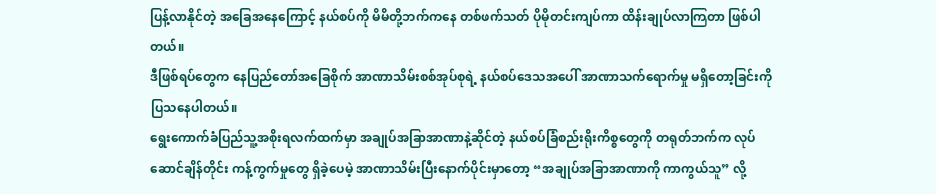ပြန့်လာနိုင်တဲ့ အခြေအနေကြောင့် နယ်စပ်ကို မိမိတို့ဘက်ကနေ တစ်ဖက်သတ် ပိုမိုတင်းကျပ်ကာ ထိန်းချုပ်လာကြတာ ဖြစ်ပါတယ်။
ဒီဖြစ်ရပ်တွေက နေပြည်တော်အခြေစိုက် အာဏာသိမ်းစစ်အုပ်စုရဲ့ နယ်စပ်ဒေသအပေါ် အာဏာသက်ရောက်မှု မရှိတော့ခြင်းကို ပြသနေပါတယ်။
ရွေးကောက်ခံပြည်သူ့အစိုးရလက်ထက်မှာ အချုပ်အခြာအာဏာနဲ့ဆိုင်တဲ့ နယ်စပ်ခြံစည်းရိုးကိစ္စတွေကို တရုတ်ဘက်က လုပ်ဆောင်ချိန်တိုင်း ကန့်ကွက်မှုတွေ ရှိခဲ့ပေမဲ့ အာဏာသိမ်းပြီးနောက်ပိုင်းမှာတော့ “အချုပ်အခြာအာဏာကို ကာကွယ်သူ” လို့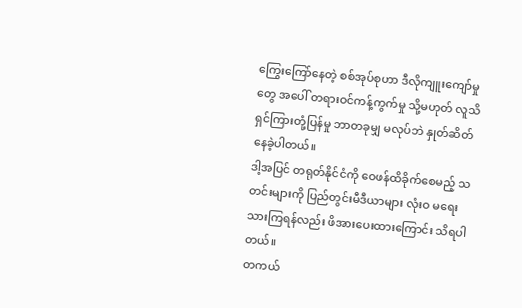ကြွေးကြော်နေတဲ့ စစ်အုပ်စုဟာ ဒီလိုကျူးကျော်မှုတွေ အပေါ် တရားဝင်ကန့်ကွက်မှု သို့မဟုတ် လူသိရှင်ကြားတုံ့ပြန်မှု ဘာတခုမျှ မလုပ်ဘဲ နှုတ်ဆိတ်နေခဲ့ပါတယ်။
ဒါ့အပြင် တရုတ်နိုင်ငံကို ဝေဖန်ထိခိုက်စေမည့် သတင်းများကို ပြည်တွင်းမီဒီယာများ လုံးဝ မရေးသားကြရန်လည်း ဖိအားပေးထားကြောင်း သိရပါတယ်။
တကယ်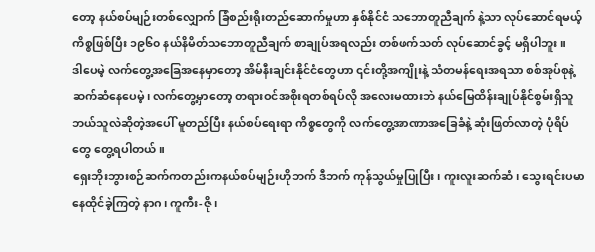တော့ နယ်စပ်မျဉ်းတစ်လျှောက် ခြံစည်းရိုးတည်ဆောက်မှုဟာ နှစ်နိုင်ငံ သဘောတူညီချက် နဲ့သာ လုပ်ဆောင်ရမယ့်ကိစ္စဖြစ်ပြီး ၁၉၆၀ နယ်နိမိတ်သဘောတူညီချက် စာချုပ်အရလည်း တစ်ဖက်သတ် လုပ်ဆောင်ခွင့် မရှိပါဘူး။
ဒါပေမဲ့ လက်တွေ့အခြေအနေမှာတော့ အိမ်နီးချင်းနိုင်ငံတွေဟာ ၎င်းတို့အကျိုးနဲ့ သံတမန်ရေးအရသာ စစ်အုပ်စုနဲ့ ဆက်ဆံနေပေမဲ့၊ လက်တွေ့မှာတော့ တရားဝင်အစိုးရတစ်ရပ်လို အလေးမထားဘဲ နယ်မြေထိန်းချုပ်နိုင်စွမ်းရှိသူ ဘယ်သူလဲဆိုတဲ့အပေါ် မူတည်ပြီး နယ်စပ်ရေးရာ ကိစ္စတွေကို လက်တွေ့အာဏာအခြေခံနဲ့ ဆုံးဖြတ်လာတဲ့ ပုံရိပ်တွေ တွေ့ရပါတယ်။
ရှေးဘိုးဘွားစဉ်ဆက်ကတည်းကနယ်စပ်မျဉ်းဟိုဘက် ဒီဘက် ကုန်သွယ်မှုပြုပြီး၊ ကူးလူးဆက်ဆံ၊ သွေးရင်းပမာ နေထိုင်ခဲ့ကြတဲ့ နာဂ၊ ကူကီး-ဇို၊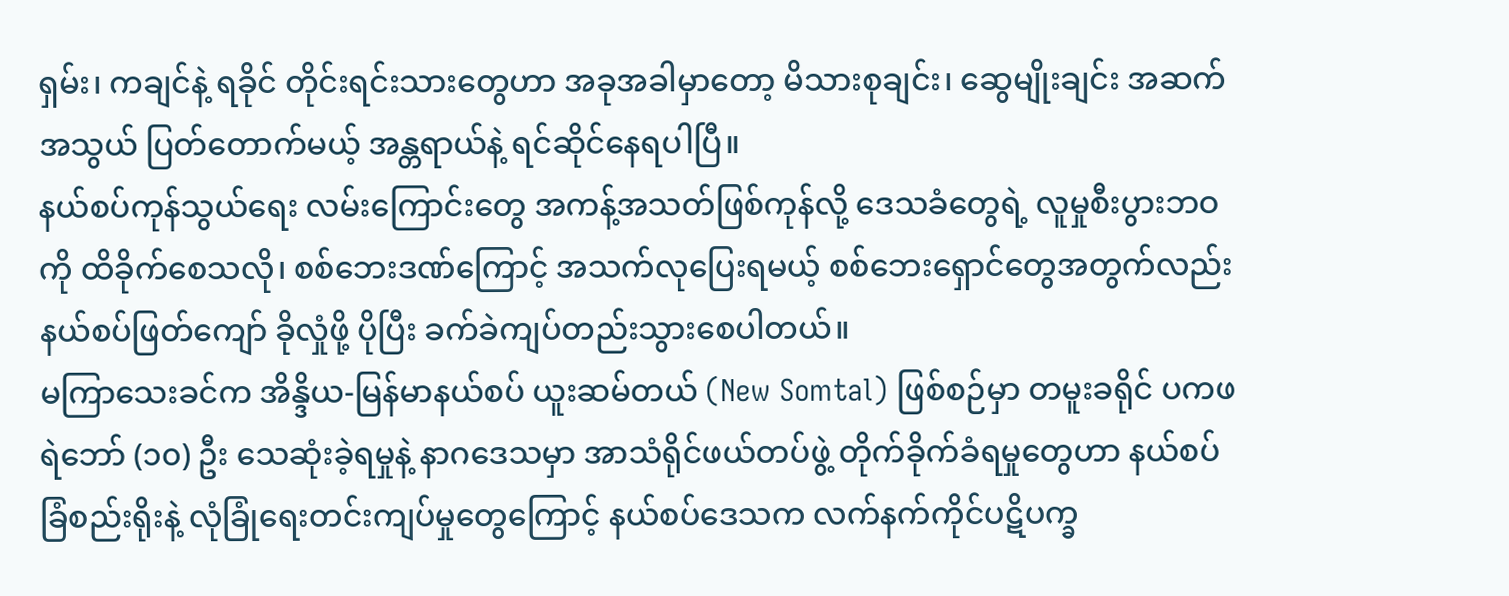ရှမ်း၊ ကချင်နဲ့ ရခိုင် တိုင်းရင်းသားတွေဟာ အခုအခါမှာတော့ မိသားစုချင်း၊ ဆွေမျိုးချင်း အဆက်အသွယ် ပြတ်တောက်မယ့် အန္တရာယ်နဲ့ ရင်ဆိုင်နေရပါပြီ။
နယ်စပ်ကုန်သွယ်ရေး လမ်းကြောင်းတွေ အကန့်အသတ်ဖြစ်ကုန်လို့ ဒေသခံတွေရဲ့ လူမှုစီးပွားဘဝကို ထိခိုက်စေသလို၊ စစ်ဘေးဒဏ်ကြောင့် အသက်လုပြေးရမယ့် စစ်ဘေးရှောင်တွေအတွက်လည်း နယ်စပ်ဖြတ်ကျော် ခိုလှုံဖို့ ပိုပြီး ခက်ခဲကျပ်တည်းသွားစေပါတယ်။
မကြာသေးခင်က အိန္ဒိယ-မြန်မာနယ်စပ် ယူးဆမ်တယ် (New Somtal) ဖြစ်စဉ်မှာ တမူးခရိုင် ပကဖ ရဲဘော် (၁၀) ဦး သေဆုံးခဲ့ရမှုနဲ့ နာဂဒေသမှာ အာသံရိုင်ဖယ်တပ်ဖွဲ့ တိုက်ခိုက်ခံရမှုတွေဟာ နယ်စပ်ခြံစည်းရိုးနဲ့ လုံခြုံရေးတင်းကျပ်မှုတွေကြောင့် နယ်စပ်ဒေသက လက်နက်ကိုင်ပဋိပက္ခ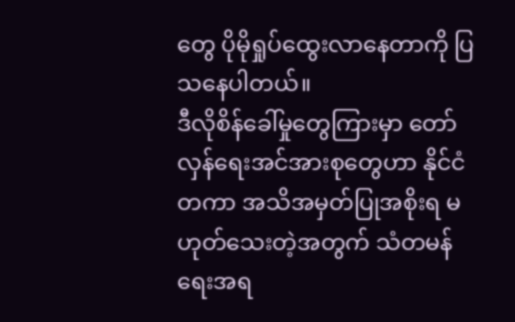တွေ ပိုမိုရှုပ်ထွေးလာနေတာကို ပြသနေပါတယ်။
ဒီလိုစိန်ခေါ်မှုတွေကြားမှာ တော်လှန်ရေးအင်အားစုတွေဟာ နိုင်ငံတကာ အသိအမှတ်ပြုအစိုးရ မဟုတ်သေးတဲ့အတွက် သံတမန်ရေးအရ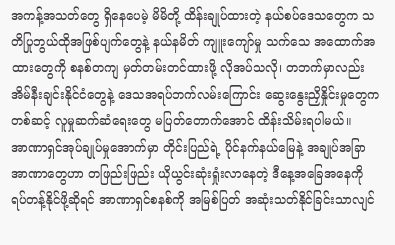အကန့်အသတ်တွေ ရှိနေပေမဲ့ မိမိတို့ ထိန်းချုပ်ထားတဲ့ နယ်စပ်ဒေသတွေက သတိပြုဘွယ်ထိုအဖြစ်ပျက်တွေနဲ့ နယ်နမိတ် ကျူးကျော်မှု သက်သေ အထောက်အထားတွေကို စနစ်တကျ မှတ်တမ်းတင်ထားဖို့ လိုအပ်သလို၊ တဘက်မှာလည်း အိမ်နီးချင်းနိုင်ငံတွေနဲ့ ဒေသအရပ်ဘက်လမ်းကြောင်း ဆွေးနွေးညှိနှိုင်းမှုတွေက တစ်ဆင့် လူမှုဆက်ဆံရေးတွေ မပြတ်တောက်အောင် ထိန်းသိမ်းရပါမယ်။
အာဏာရှင်အုပ်ချုပ်မှုအောက်မှာ တိုင်းပြည်ရဲ့ ပိုင်နက်နယ်မြေနဲ့ အချုပ်အခြာအာဏာတွေဟာ တဖြည်းဖြည်း ယိုယွင်းဆုံးရှုံးလာနေတဲ့ ဒီနေ့အခြေအနေကို ရပ်တန့်နိုင်ဖို့ဆိုရင် အာဏာရှင်စနစ်ကို အမြစ်ပြတ် အဆုံးသတ်နိုင်ခြင်းသာလျင်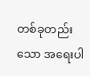တစ်ခုတည်းသော အရေးပါ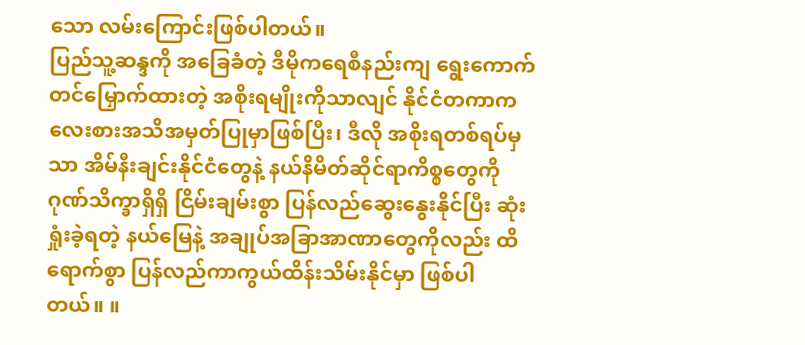သော လမ်းကြောင်းဖြစ်ပါတယ်။
ပြည်သူ့ဆန္ဒကို အခြေခံတဲ့ ဒီမိုကရေစီနည်းကျ ရွေးကောက်တင်မြှောက်ထားတဲ့ အစိုးရမျိုးကိုသာလျင် နိုင်ငံတကာကလေးစားအသိအမှတ်ပြုမှာဖြစ်ပြီး၊ ဒီလို အစိုးရတစ်ရပ်မှသာ အိမ်နီးချင်းနိုင်ငံတွေနဲ့ နယ်နိမိတ်ဆိုင်ရာကိစ္စတွေကို ဂုဏ်သိက္ခာရှိရှိ ငြိမ်းချမ်းစွာ ပြန်လည်ဆွေးနွေးနိုင်ပြီး ဆုံးရှုံးခဲ့ရတဲ့ နယ်မြေနဲ့ အချုပ်အခြာအာဏာတွေကိုလည်း ထိရောက်စွာ ပြန်လည်ကာကွယ်ထိန်းသိမ်းနိုင်မှာ ဖြစ်ပါတယ်။ ။